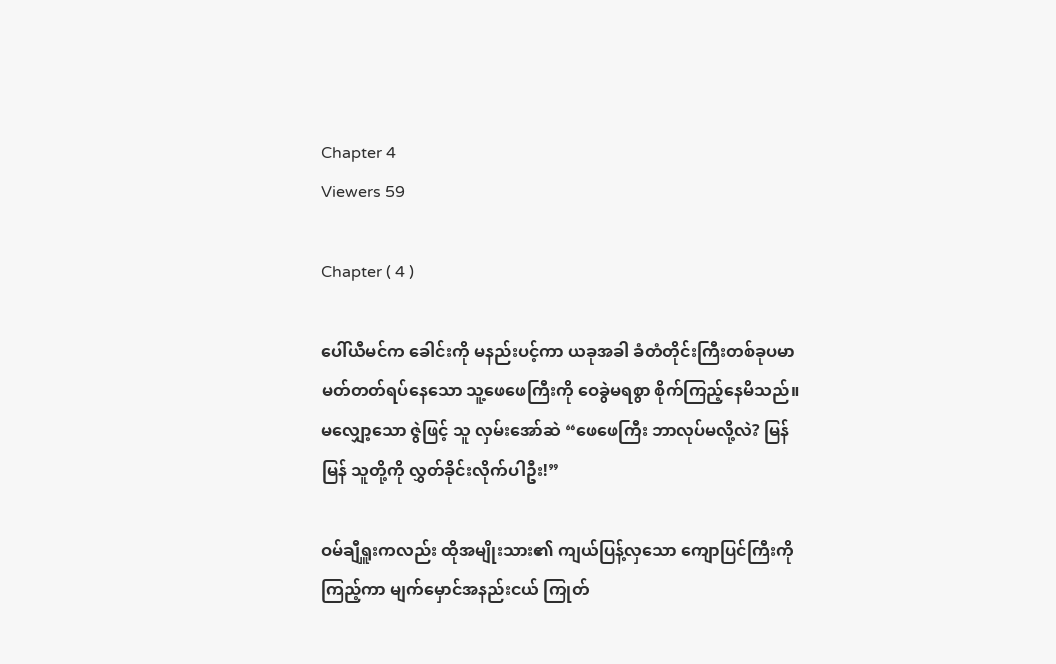Chapter 4
Viewers 59

Chapter ( 4 )

ပေါ်ယီမင်က ခေါင်းကို မနည်းပင့်ကာ ယခုအခါ ခံတံတိုင်းကြီးတစ်ခုပမာ မတ်တတ်ရပ်နေသော သူ့ဖေဖေကြီးကို ဝေခွဲမရစွာ စိုက်ကြည့်နေမိသည်။ မလျှော့သော ဇွဲဖြင့် သူ လှမ်းအော်ဆဲ “ဖေဖေကြီး ဘာလုပ်မလို့လဲ? မြန်မြန် သူတို့ကို လွှတ်ခိုင်းလိုက်ပါဦး!”

ဝမ်ချီရှူးကလည်း ထိုအမျိုးသား၏ ကျယ်ပြန့်လှသော ကျောပြင်ကြီးကို ကြည့်ကာ မျက်မှောင်အနည်းငယ် ကြုတ်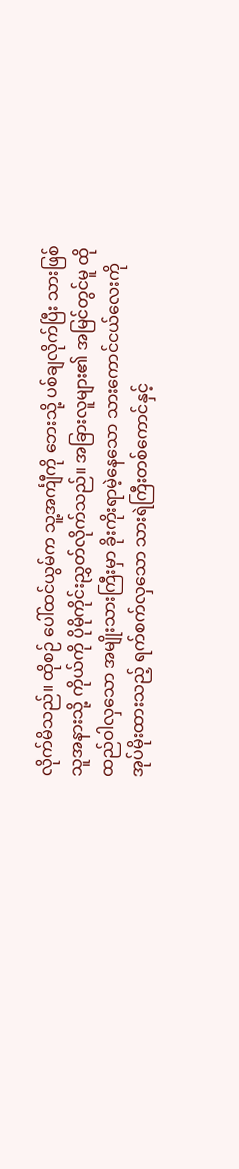လိုက်မိသည်။ ထိုစဉ် ပေါ်ထင်ယွမ်က သူ့အင်္ကျီကို ဘေးသို့ ပစ်ချလိုက်ပြီး သားဖြစ်သူအနားသို့ ကိုယ်ကို ပိုမိုကိုင်းညွှတ်လိုက်သည်။ အခြားလူများ၏ အမြင်တွင်မူ ထိုထည်ဝါလှသော အမျိုးသားကြီးမှာ ခိုးကိုးရာမဲ့နေသော သားကောင်ငယ်လေးကို အုပ်မိုးထားသည့် ရက်စက်လှသော သားရဲကြီးတစ်ကောင်နှင့်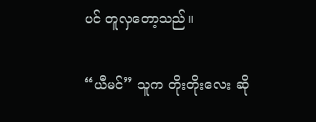ပင် တူလှတော့သည်။

“ယီမင်” သူက တိုးတိုးလေး ဆို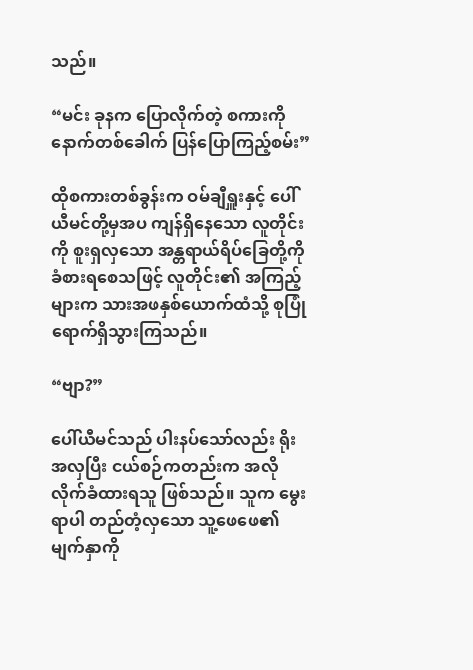သည်။

“မင်း ခုနက ပြောလိုက်တဲ့ စကားကို နောက်တစ်ခေါက် ပြန်ပြောကြည့်စမ်း”

ထိုစကားတစ်ခွန်းက ဝမ်ချီရှူးနှင့် ပေါ်ယီမင်တို့မှအပ ကျန်ရှိနေသော လူတိုင်းကို စူးရှလှသော အန္တရာယ်ရိပ်ခြေတို့ကို ခံစားရစေသဖြင့် လူတိုင်း၏ အကြည့်များက သားအဖနှစ်ယောက်ထံသို့ စုပြုံရောက်ရှိသွားကြသည်။

“ဗျာ?”

ပေါ်ယီမင်သည် ပါးနပ်သော်လည်း ရိုးအလှပြီး ငယ်စဉ်ကတည်းက အလိုလိုက်ခံထားရသူ ဖြစ်သည်။ သူက မွေးရာပါ တည်တံ့လှသော သူ့ဖေဖေ၏ မျက်နှာကို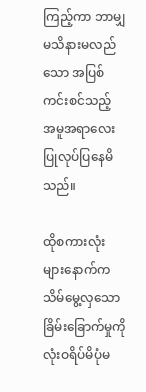ကြည့်ကာ ဘာမျှမသိနားမလည်သော အပြစ်ကင်းစင်သည့် အမူအရာလေး ပြုလုပ်ပြနေမိသည်။

ထိုစကားလုံးများနောက်က သိမ်မွေ့လှသော ခြိမ်းခြောက်မှုကို လုံးဝရိပ်မိပုံမ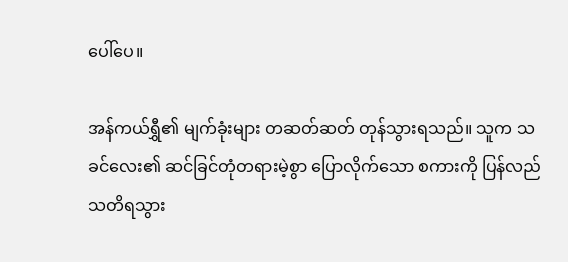ပေါ်ပေ။

အန်ကယ်ရွှီ၏ မျက်ခုံးများ တဆတ်ဆတ် တုန်သွားရသည်။ သူက သခင်လေး၏ ဆင်ခြင်တုံတရားမဲ့စွာ ပြောလိုက်သော စကားကို ပြန်လည်သတိရသွား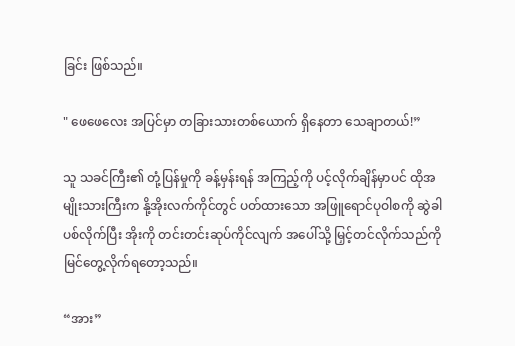ခြင်း ဖြစ်သည်။

" ဖေဖေလေး အပြင်မှာ တခြားသားတစ်ယောက် ရှိနေတာ သေချာတယ်!”

သူ သခင်ကြီး၏ တုံ့ပြန်မှုကို ခန့်မှန်းရန် အကြည့်ကို ပင့်လိုက်ချိန်မှာပင် ထိုအမျိုးသားကြီးက နို့အိုးလက်ကိုင်တွင် ပတ်ထားသော အဖြူရောင်ပုဝါစကို ဆွဲခါပစ်လိုက်ပြီး အိုးကို တင်းတင်းဆုပ်ကိုင်လျက် အပေါ်သို့ မြှင့်တင်လိုက်သည်ကို မြင်တွေ့လိုက်ရတော့သည်။

“အား”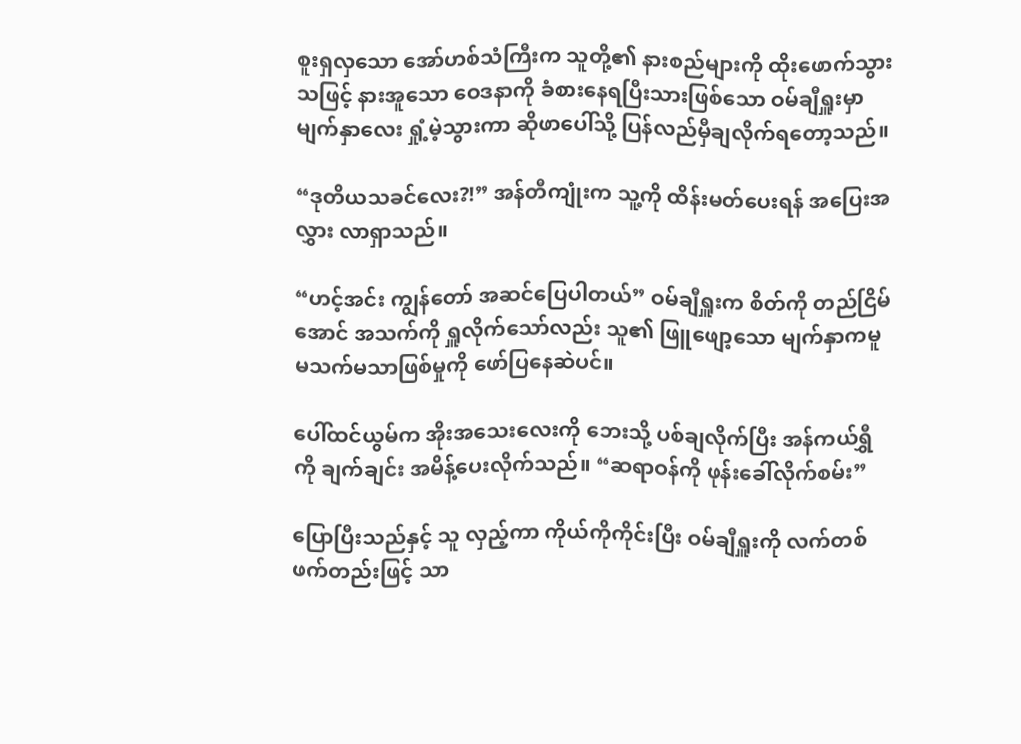စူးရှလှသော အော်ဟစ်သံကြီးက သူတို့၏ နားစည်များကို ထိုးဖောက်သွားသဖြင့် နားအူသော ဝေဒနာကို ခံစားနေရပြီးသားဖြစ်သော ဝမ်ချီရှူးမှာ မျက်နှာလေး ရှုံ့မဲ့သွားကာ ဆိုဖာပေါ်သို့ ပြန်လည်မှီချလိုက်ရတော့သည်။

“ဒုတိယသခင်လေး?!” အန်တီကျုံးက သူ့ကို ထိန်းမတ်ပေးရန် အပြေးအလွှား လာရှာသည်။

“ဟင့်အင်း ကျွန်တော် အဆင်ပြေပါတယ်” ဝမ်ချီရှူးက စိတ်ကို တည်ငြိမ်အောင် အသက်ကို ရှူလိုက်သော်လည်း သူ၏ ဖြူဖျော့သော မျက်နှာကမူ မသက်မသာဖြစ်မှုကို ဖော်ပြနေဆဲပင်။

ပေါ်ထင်ယွမ်က အိုးအသေးလေးကို ဘေးသို့ ပစ်ချလိုက်ပြီး အန်ကယ်ရွှီကို ချက်ချင်း အမိန့်ပေးလိုက်သည်။ “ဆရာဝန်ကို ဖုန်းခေါ်လိုက်စမ်း”

ပြောပြီးသည်နှင့် သူ လှည့်ကာ ကိုယ်ကိုကိုင်းပြီး ဝမ်ချီရှူးကို လက်တစ်ဖက်တည်းဖြင့် သာ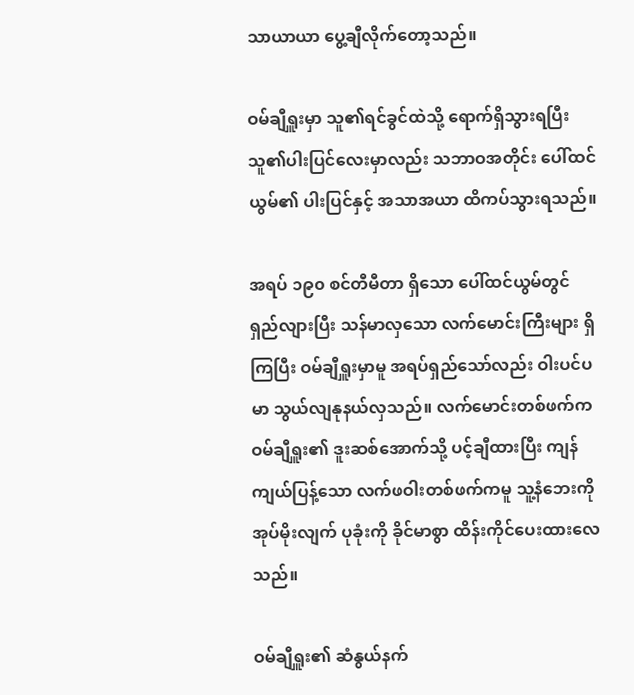သာယာယာ ပွေ့ချီလိုက်တော့သည်။

ဝမ်ချီရှူးမှာ သူ၏ရင်ခွင်ထဲသို့ ရောက်ရှိသွားရပြီး သူ၏ပါးပြင်လေးမှာလည်း သဘာဝအတိုင်း ပေါ်ထင်ယွမ်၏ ပါးပြင်နှင့် အသာအယာ ထိကပ်သွားရသည်။

အရပ် ၁၉၀ စင်တီမီတာ ရှိသော ပေါ်ထင်ယွမ်တွင် ရှည်လျားပြီး သန်မာလှသော လက်မောင်းကြီးများ ရှိကြပြီး ဝမ်ချီရှူးမှာမူ အရပ်ရှည်သော်လည်း ဝါးပင်ပမာ သွယ်လျနုနယ်လှသည်။ လက်မောင်းတစ်ဖက်က ဝမ်ချီရှူး၏ ဒူးဆစ်အောက်သို့ ပင့်ချီထားပြီး ကျန်ကျယ်ပြန့်သော လက်ဖဝါးတစ်ဖက်ကမူ သူ့နံဘေးကို အုပ်မိုးလျက် ပုခုံးကို ခိုင်မာစွာ ထိန်းကိုင်ပေးထားလေသည်။

ဝမ်ချီရှူး၏ ဆံနွယ်နက်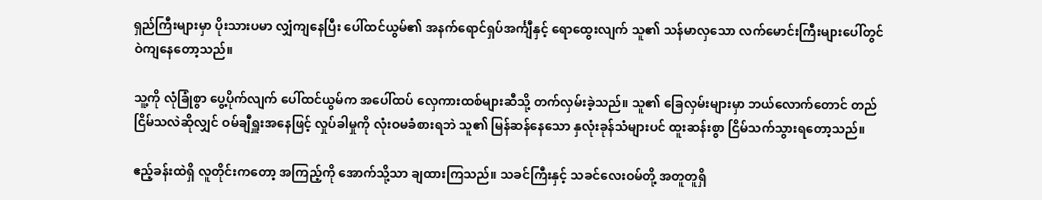ရှည်ကြီးများမှာ ပိုးသားပမာ လျှံကျနေပြီး ပေါ်ထင်ယွမ်၏ အနက်ရောင်ရှပ်အင်္ကျီနှင့် ရောထွေးလျက် သူ၏ သန်မာလှသော လက်မောင်းကြီးများပေါ်တွင် ဝဲကျနေတော့သည်။

သူ့ကို လုံခြုံစွာ ပွေ့ပိုက်လျက် ပေါ်ထင်ယွမ်က အပေါ်ထပ် လှေကားထစ်များဆီသို့ တက်လှမ်းခဲ့သည်။ သူ၏ ခြေလှမ်းများမှာ ဘယ်လောက်တောင် တည်ငြိမ်သလဲဆိုလျှင် ဝမ်ချီရှူးအနေဖြင့် လှုပ်ခါမှုကို လုံးဝမခံစားရဘဲ သူ၏ မြန်ဆန်နေသော နှလုံးခုန်သံများပင် ထူးဆန်းစွာ ငြိမ်သက်သွားရတော့သည်။

ဧည့်ခန်းထဲရှိ လူတိုင်းကတော့ အကြည့်ကို အောက်သို့သာ ချထားကြသည်။ သခင်ကြီးနှင့် သခင်လေးဝမ်တို့ အတူတူရှိ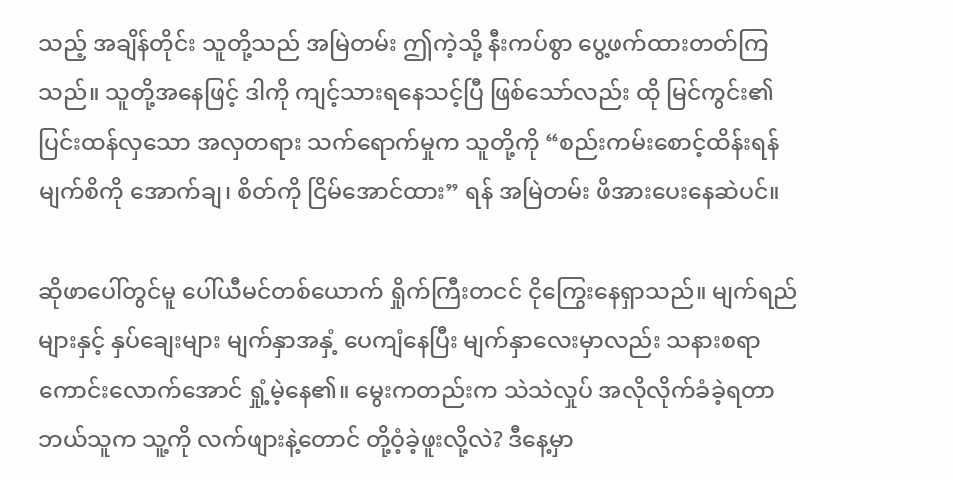သည့် အချိန်တိုင်း သူတို့သည် အမြဲတမ်း ဤကဲ့သို့ နီးကပ်စွာ ပွေ့ဖက်ထားတတ်ကြသည်။ သူတို့အနေဖြင့် ဒါကို ကျင့်သားရနေသင့်ပြီ ဖြစ်သော်လည်း ထို မြင်ကွင်း၏ ပြင်းထန်လှသော အလှတရား သက်ရောက်မှုက သူတို့ကို “စည်းကမ်းစောင့်ထိန်းရန် မျက်စိကို အောက်ချ၊ စိတ်ကို ငြိမ်အောင်ထား” ရန် အမြဲတမ်း ဖိအားပေးနေဆဲပင်။

ဆိုဖာပေါ်တွင်မူ ပေါ်ယီမင်တစ်ယောက် ရှိုက်ကြီးတငင် ငိုကြွေးနေရှာသည်။ မျက်ရည်များနှင့် နှပ်ချေးများ မျက်နှာအနှံ့ ပေကျံနေပြီး မျက်နှာလေးမှာလည်း သနားစရာကောင်းလောက်အောင် ရှုံ့မဲ့နေ၏။ မွေးကတည်းက သဲသဲလှုပ် အလိုလိုက်ခံခဲ့ရတာ ဘယ်သူက သူ့ကို လက်ဖျားနဲ့တောင် တို့ဝံ့ခဲ့ဖူးလို့လဲ? ဒီနေ့မှာ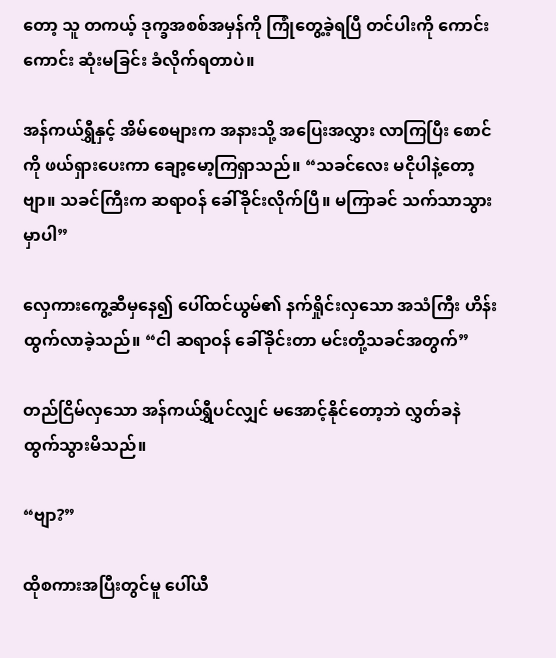တော့ သူ တကယ့် ဒုက္ခအစစ်အမှန်ကို ကြုံတွေ့ခဲ့ရပြီ တင်ပါးကို ကောင်းကောင်း ဆုံးမခြင်း ခံလိုက်ရတာပဲ။

အန်ကယ်ရွှီနှင့် အိမ်စေများက အနားသို့ အပြေးအလွှား လာကြပြီး စောင်ကို ဖယ်ရှားပေးကာ ချော့မော့ကြရှာသည်။ “သခင်လေး မငိုပါနဲ့တော့ဗျာ။ သခင်ကြီးက ဆရာဝန် ခေါ်ခိုင်းလိုက်ပြီ။ မကြာခင် သက်သာသွားမှာပါ”

လှေကားကွေ့ဆီမှနေ၍ ပေါ်ထင်ယွမ်၏ နက်ရှိုင်းလှသော အသံကြီး ဟိန်းထွက်လာခဲ့သည်။ “ငါ ဆရာဝန် ခေါ်ခိုင်းတာ မင်းတို့သခင်အတွက်”

တည်ငြိမ်လှသော အန်ကယ်ရွှီပင်လျှင် မအောင့်နိုင်တော့ဘဲ လွှတ်ခနဲ ထွက်သွားမိသည်။

“ဗျာ?”

ထိုစကားအပြီးတွင်မူ ပေါ်ယီ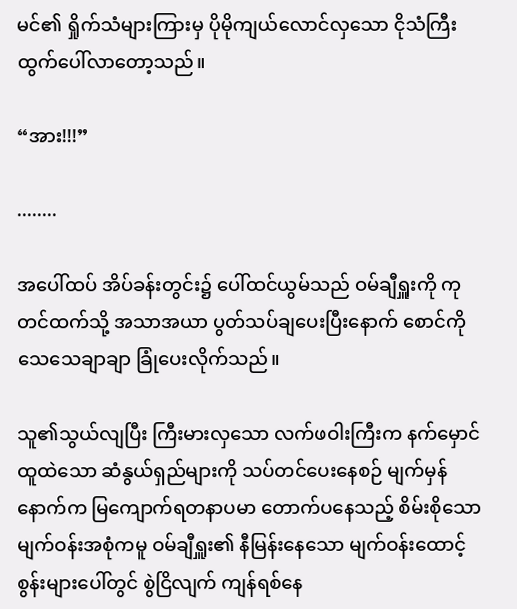မင်၏ ရှိုက်သံများကြားမှ ပိုမိုကျယ်လောင်လှသော ငိုသံကြီး ထွက်ပေါ်လာတော့သည်။

“အား!!!”

........

အပေါ်ထပ် အိပ်ခန်းတွင်း၌ ပေါ်ထင်ယွမ်သည် ဝမ်ချီရှူးကို ကုတင်ထက်သို့ အသာအယာ ပွတ်သပ်ချပေးပြီးနောက် စောင်ကို သေသေချာချာ ခြုံပေးလိုက်သည်။

သူ၏သွယ်လျပြီး ကြီးမားလှသော လက်ဖဝါးကြီးက နက်မှောင်ထူထဲသော ဆံနွယ်ရှည်များကို သပ်တင်ပေးနေစဉ် မျက်မှန်နောက်က မြကျောက်ရတနာပမာ တောက်ပနေသည့် စိမ်းစိုသော မျက်ဝန်းအစုံကမူ ဝမ်ချီရှူး၏ နီမြန်းနေသော မျက်ဝန်းထောင့်စွန်းများပေါ်တွင် စွဲငြိလျက် ကျန်ရစ်နေ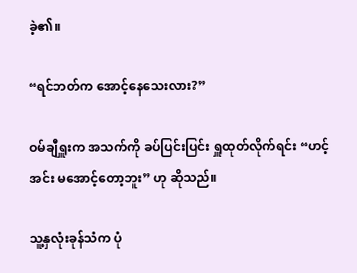ခဲ့၏။

“ရင်ဘတ်က အောင့်နေသေးလား?”

ဝမ်ချီရှူးက အသက်ကို ခပ်ပြင်းပြင်း ရှူထုတ်လိုက်ရင်း “ဟင့်အင်း မအောင့်တော့ဘူး” ဟု ဆိုသည်။

သူ့နှလုံးခုန်သံက ပုံ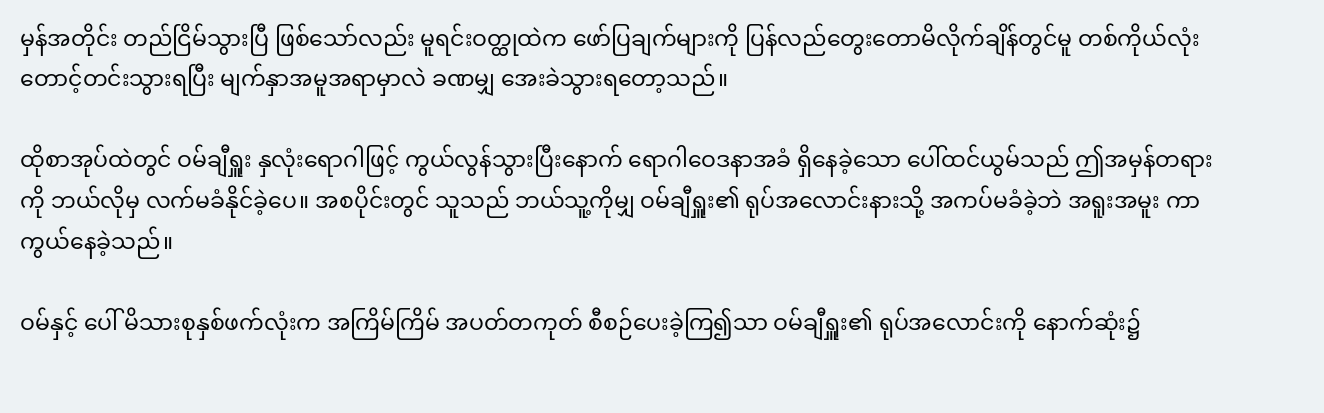မှန်အတိုင်း တည်ငြိမ်သွားပြီ ဖြစ်သော်လည်း မူရင်းဝတ္ထုထဲက ဖော်ပြချက်များကို ပြန်လည်တွေးတောမိလိုက်ချိန်တွင်မူ တစ်ကိုယ်လုံး တောင့်တင်းသွားရပြီး မျက်နှာအမူအရာမှာလဲ ခဏမျှ အေးခဲသွားရတော့သည်။

ထိုစာအုပ်ထဲတွင် ဝမ်ချီရှူး နှလုံးရောဂါဖြင့် ကွယ်လွန်သွားပြီးနောက် ရောဂါဝေဒနာအခံ ရှိနေခဲ့သော ပေါ်ထင်ယွမ်သည် ဤအမှန်တရားကို ဘယ်လိုမှ လက်မခံနိုင်ခဲ့ပေ။ အစပိုင်းတွင် သူသည် ဘယ်သူ့ကိုမျှ ဝမ်ချီရှူး၏ ရုပ်အလောင်းနားသို့ အကပ်မခံခဲ့ဘဲ အရူးအမူး ကာကွယ်နေခဲ့သည်။

ဝမ်နှင့် ပေါ် မိသားစုနှစ်ဖက်လုံးက အကြိမ်ကြိမ် အပတ်တကုတ် စီစဉ်ပေးခဲ့ကြ၍သာ ဝမ်ချီရှူး၏ ရုပ်အလောင်းကို နောက်ဆုံး၌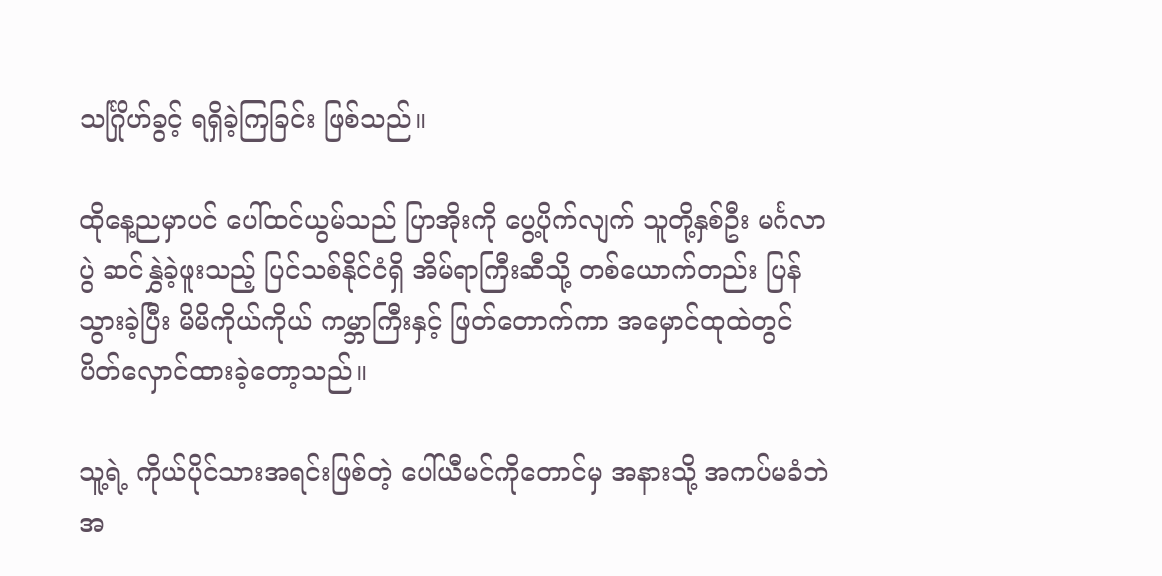သင်္ဂြိုဟ်ခွင့် ရရှိခဲ့ကြခြင်း ဖြစ်သည်။

ထိုနေ့ညမှာပင် ပေါ်ထင်ယွမ်သည် ပြာအိုးကို ပွေ့ပိုက်လျက် သူတို့နှစ်ဦး မင်္ဂလာပွဲ ဆင်နွှဲခဲ့ဖူးသည့် ပြင်သစ်နိုင်ငံရှိ အိမ်ရာကြီးဆီသို့ တစ်ယောက်တည်း ပြန်သွားခဲ့ပြီး မိမိကိုယ်ကိုယ် ကမ္ဘာကြီးနှင့် ဖြတ်တောက်ကာ အမှောင်ထုထဲတွင် ပိတ်လှောင်ထားခဲ့တော့သည်။

သူ့ရဲ့ ကိုယ်ပိုင်သားအရင်းဖြစ်တဲ့ ပေါ်ယီမင်ကိုတောင်မှ အနားသို့ အကပ်မခံဘဲ အ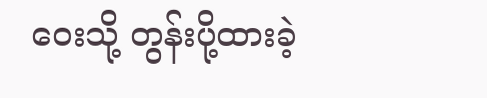ဝေးသို့ တွန်းပို့ထားခဲ့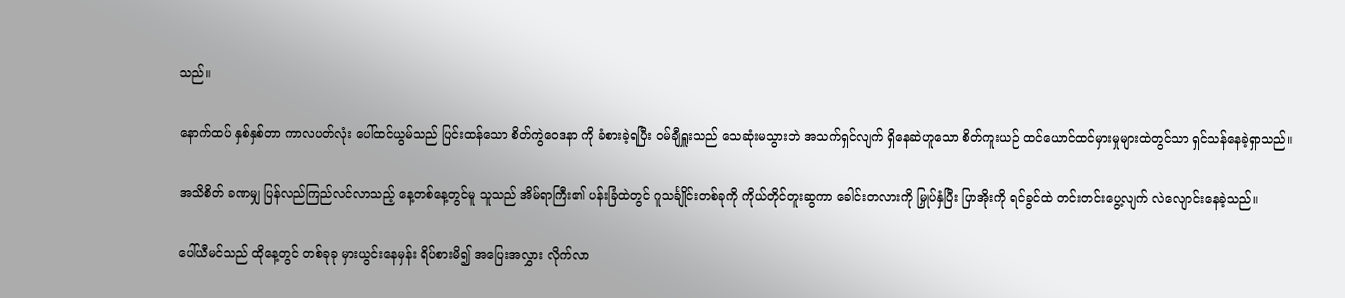သည်။

နောက်ထပ် နှစ်နှစ်တာ ကာလပတ်လုံး ပေါ်ထင်ယွမ်သည် ပြင်းထန်သော စိတ်ကွဲဝေဒနာ ကို ခံစားခဲ့ရပြီး ဝမ်ချီရှူးသည် သေဆုံးမသွားဘဲ အသက်ရှင်လျက် ရှိနေဆဲဟူသော စိတ်ကူးယဉ် ထင်ယောင်ထင်မှားမှုများထဲတွင်သာ ရှင်သန်နေခဲ့ရှာသည်။

အသိစိတ် ခဏမျှ ပြန်လည်ကြည်လင်လာသည့် နေ့တစ်နေ့တွင်မူ သူသည် အိမ်ရာကြီး၏ ပန်းခြံထဲတွင် ဂူသင်္ချိုင်းတစ်ခုကို ကိုယ်တိုင်တူးဆွကာ ခေါင်းတလားကို မြှုပ်နှံပြီး ပြာအိုးကို ရင်ခွင်ထဲ တင်းတင်းပွေ့လျက် လဲလျောင်းနေခဲ့သည်။

ပေါ်ယီမင်သည် ထိုနေ့တွင် တစ်ခုခု မှားယွင်းနေမှန်း ရိပ်စားမိ၍ အပြေးအလွှား လိုက်လာ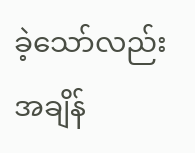ခဲ့သော်လည်း အချိန်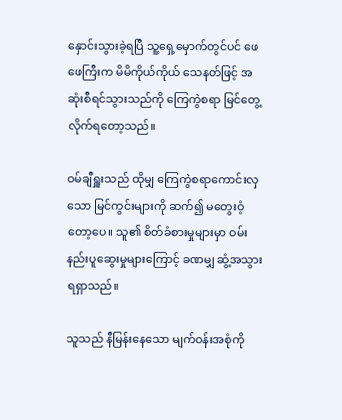နှောင်းသွားခဲ့ရပြီ သူ့ရှေ့မှောက်တွင်ပင် ဖေဖေကြီးက မိမိကိုယ်ကိုယ် သေနတ်ဖြင့် အဆုံးစီရင်သွားသည်ကို ကြေကွဲစရာ မြင်တွေ့လိုက်ရတော့သည်။

ဝမ်ချီရှူးသည် ထိုမျှ ကြေကွဲစရာကောင်းလှသော မြင်ကွင်းများကို ဆက်၍ မတွေးဝံ့တော့ပေ။ သူ၏ စိတ်ခံစားမှုများမှာ ဝမ်းနည်းပူဆွေးမှုများကြောင့် ခဏမျှ ဆွံ့အသွားရရှာသည်။

သူသည် နီမြန်းနေသော မျက်ဝန်းအစုံကို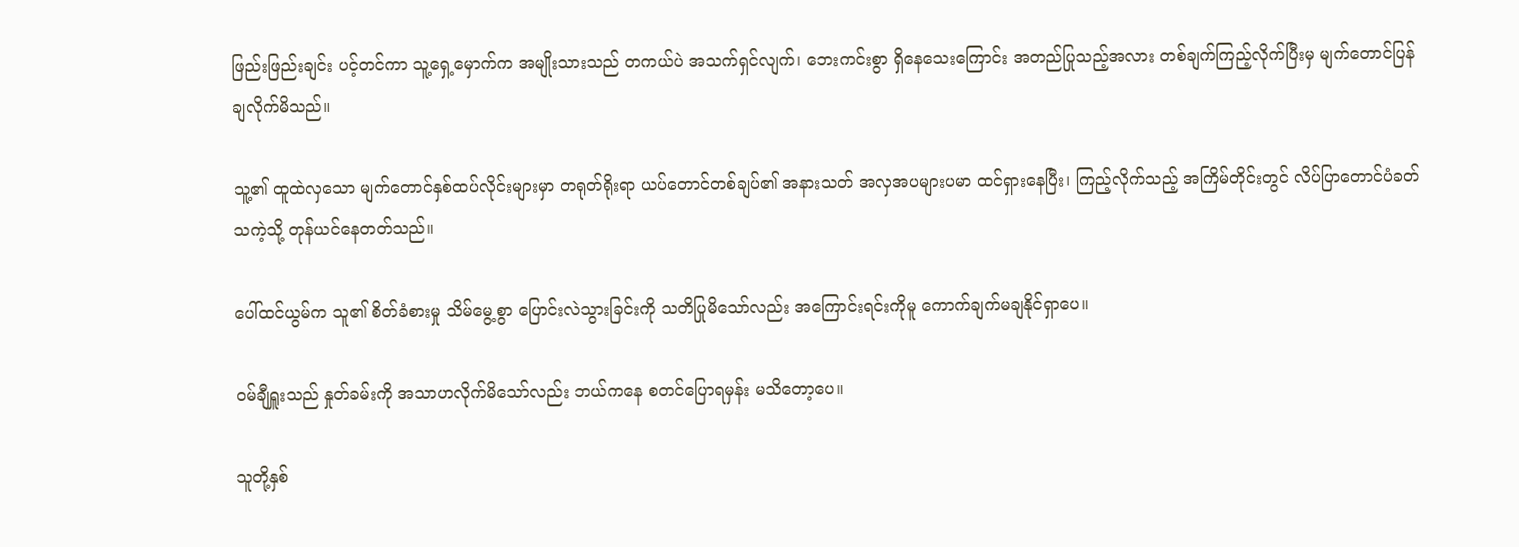ဖြည်းဖြည်းချင်း ပင့်တင်ကာ သူ့ရှေ့မှောက်က အမျိုးသားသည် တကယ်ပဲ အသက်ရှင်လျက်၊ ဘေးကင်းစွာ ရှိနေသေးကြောင်း အတည်ပြုသည့်အလား တစ်ချက်ကြည့်လိုက်ပြီးမှ မျက်တောင်ပြန်ချလိုက်မိသည်။

သူ့၏ ထူထဲလှသော မျက်တောင်နှစ်ထပ်လိုင်းများမှာ တရုတ်ရိုးရာ ယပ်တောင်တစ်ချပ်၏ အနားသတ် အလှအပများပမာ ထင်ရှားနေပြီး၊ ကြည့်လိုက်သည့် အကြိမ်တိုင်းတွင် လိပ်ပြာတောင်ပံခတ်သကဲ့သို့ တုန်ယင်နေတတ်သည်။

ပေါ်ထင်ယွမ်က သူ၏ စိတ်ခံစားမှု သိမ်မွေ့စွာ ပြောင်းလဲသွားခြင်းကို သတိပြုမိသော်လည်း အကြောင်းရင်းကိုမူ ကောက်ချက်မချနိုင်ရှာပေ။

ဝမ်ချီရှူးသည် နှုတ်ခမ်းကို အသာဟလိုက်မိသော်လည်း ဘယ်ကနေ စတင်ပြောရမှန်း မသိတော့ပေ။

သူတို့နှစ်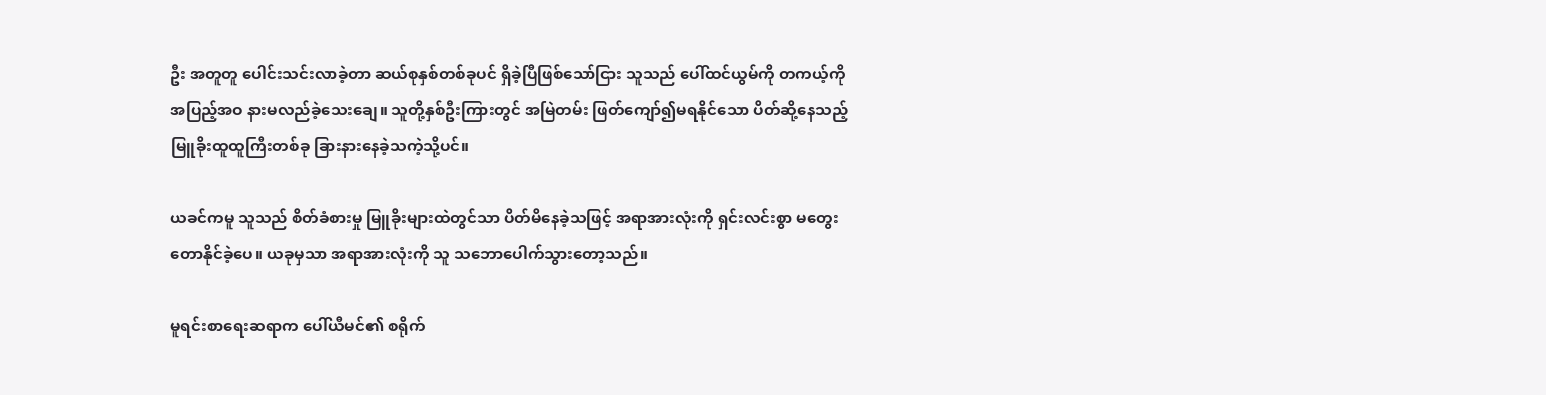ဦး အတူတူ ပေါင်းသင်းလာခဲ့တာ ဆယ်စုနှစ်တစ်ခုပင် ရှိခဲ့ပြီဖြစ်သော်ငြား သူသည် ပေါ်ထင်ယွမ်ကို တကယ့်ကို အပြည့်အဝ နားမလည်ခဲ့သေးချေ။ သူတို့နှစ်ဦးကြားတွင် အမြဲတမ်း ဖြတ်ကျော်၍မရနိုင်သော ပိတ်ဆို့နေသည့် မြူခိုးထူထူကြီးတစ်ခု ခြားနားနေခဲ့သကဲ့သို့ပင်။

ယခင်ကမူ သူသည် စိတ်ခံစားမှု မြူခိုးများထဲတွင်သာ ပိတ်မိနေခဲ့သဖြင့် အရာအားလုံးကို ရှင်းလင်းစွာ မတွေးတောနိုင်ခဲ့ပေ။ ယခုမှသာ အရာအားလုံးကို သူ သဘောပေါက်သွားတော့သည်။

မူရင်းစာရေးဆရာက ပေါ်ယီမင်၏ စရိုက်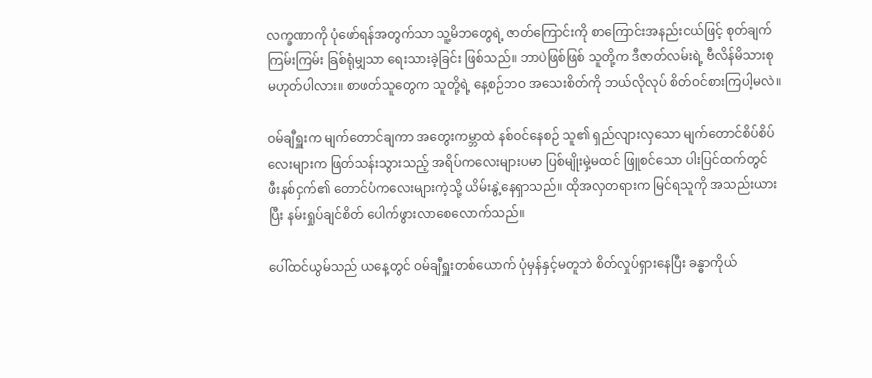လက္ခဏာကို ပုံဖော်ရန်အတွက်သာ သူ့မိဘတွေရဲ့ ဇာတ်ကြောင်းကို စာကြောင်းအနည်းငယ်ဖြင့် စုတ်ချက်ကြမ်းကြမ်း ခြစ်ရုံမျှသာ ရေးသားခဲ့ခြင်း ဖြစ်သည်။ ဘာပဲဖြစ်ဖြစ် သူတို့က ဒီဇာတ်လမ်းရဲ့ ဗီလိန်မိသားစု မဟုတ်ပါလား။ စာဖတ်သူတွေက သူတို့ရဲ့ နေ့စဉ်ဘဝ အသေးစိတ်ကို ဘယ်လိုလုပ် စိတ်ဝင်စားကြပါ့မလဲ။

ဝမ်ချီရှူးက မျက်တောင်ချကာ အတွေးကမ္ဘာထဲ နစ်ဝင်နေစဉ် သူ၏ ရှည်လျားလှသော မျက်တောင်စိပ်စိပ်လေးများက ဖြတ်သန်းသွားသည့် အရိပ်ကလေးများပမာ ပြစ်မျိုးမှဲ့မထင် ဖြူစင်သော ပါးပြင်ထက်တွင် ဖီးနစ်ငှက်၏ တောင်ပံကလေးများကဲ့သို့ ယိမ်းနွဲ့နေရှာသည်။ ထိုအလှတရားက မြင်ရသူကို အသည်းယားပြီး နမ်းရှုပ်ချင်စိတ် ပေါက်ဖွားလာစေလောက်သည်။

ပေါ်ထင်ယွမ်သည် ယနေ့တွင် ဝမ်ချီရှူးတစ်ယောက် ပုံမှန်နှင့်မတူဘဲ စိတ်လှုပ်ရှားနေပြီး ခန္ဓာကိုယ်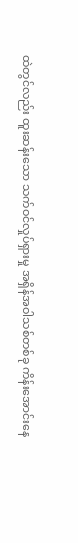ထဲတွင်လည်း ထူးဆန်းသော သက်ဝင်လှုပ်ရှားမှု အရှိန်အဝါသစ်တစ်ခု ကိန်းအောင်းနေ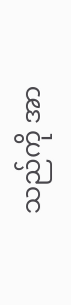သည်ကို အာ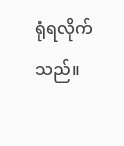ရုံရလိုက်သည်။